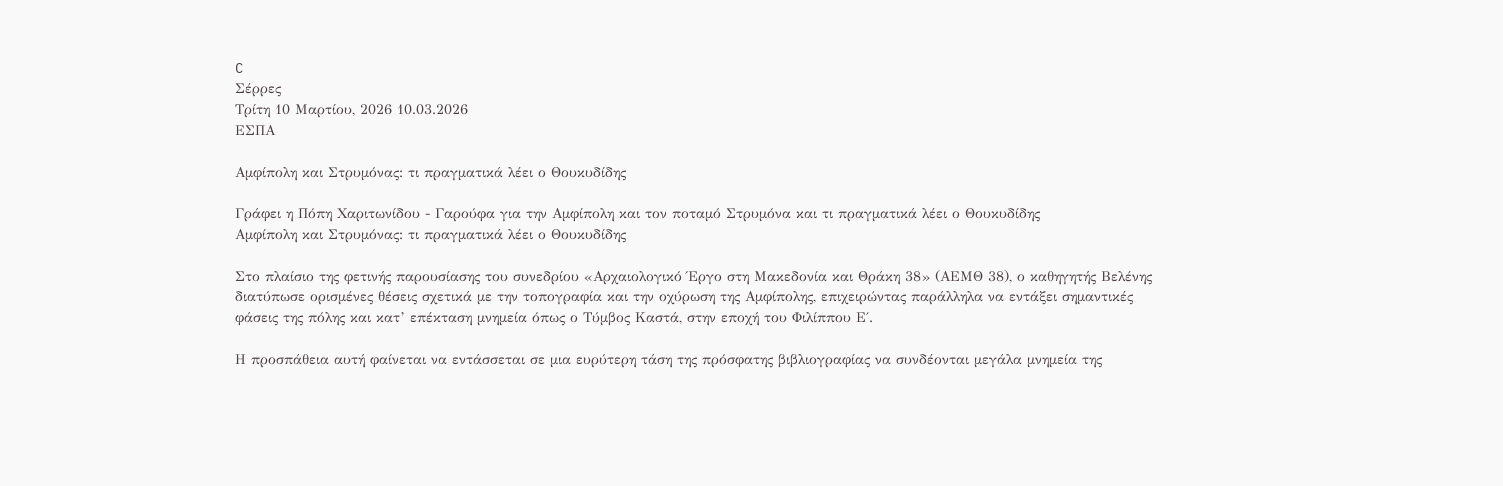C
Σέρρες
Τρίτη 10 Μαρτίου, 2026 10.03.2026
ΕΣΠΑ

Αμφίπολη και Στρυμόνας: τι πραγματικά λέει ο Θουκυδίδης

Γράφει η Πόπη Χαριτωνίδου - Γαρούφα για την Αμφίπολη και τον ποταμό Στρυμόνα και τι πραγματικά λέει ο Θουκυδίδης
Αμφίπολη και Στρυμόνας: τι πραγματικά λέει ο Θουκυδίδης

Στο πλαίσιο της φετινής παρουσίασης του συνεδρίου «Αρχαιολογικό Έργο στη Μακεδονία και Θράκη 38» (ΑΕΜΘ 38), ο καθηγητής Βελένης διατύπωσε ορισμένες θέσεις σχετικά με την τοπογραφία και την οχύρωση της Αμφίπολης, επιχειρώντας παράλληλα να εντάξει σημαντικές φάσεις της πόλης και κατ’ επέκταση μνημεία όπως ο Τύμβος Καστά, στην εποχή του Φιλίππου Ε΄.

Η προσπάθεια αυτή φαίνεται να εντάσσεται σε μια ευρύτερη τάση της πρόσφατης βιβλιογραφίας να συνδέονται μεγάλα μνημεία της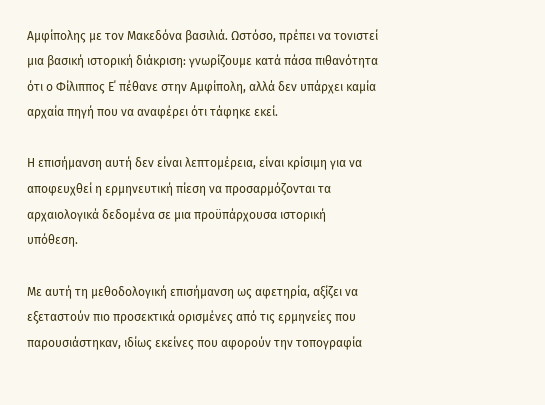Αμφίπολης με τον Μακεδόνα βασιλιά. Ωστόσο, πρέπει να τονιστεί μια βασική ιστορική διάκριση: γνωρίζουμε κατά πάσα πιθανότητα ότι ο Φίλιππος Ε΄ πέθανε στην Αμφίπολη, αλλά δεν υπάρχει καμία αρχαία πηγή που να αναφέρει ότι τάφηκε εκεί.

Η επισήμανση αυτή δεν είναι λεπτομέρεια, είναι κρίσιμη για να αποφευχθεί η ερμηνευτική πίεση να προσαρμόζονται τα αρχαιολογικά δεδομένα σε μια προϋπάρχουσα ιστορική υπόθεση.

Με αυτή τη μεθοδολογική επισήμανση ως αφετηρία, αξίζει να εξεταστούν πιο προσεκτικά ορισμένες από τις ερμηνείες που παρουσιάστηκαν, ιδίως εκείνες που αφορούν την τοπογραφία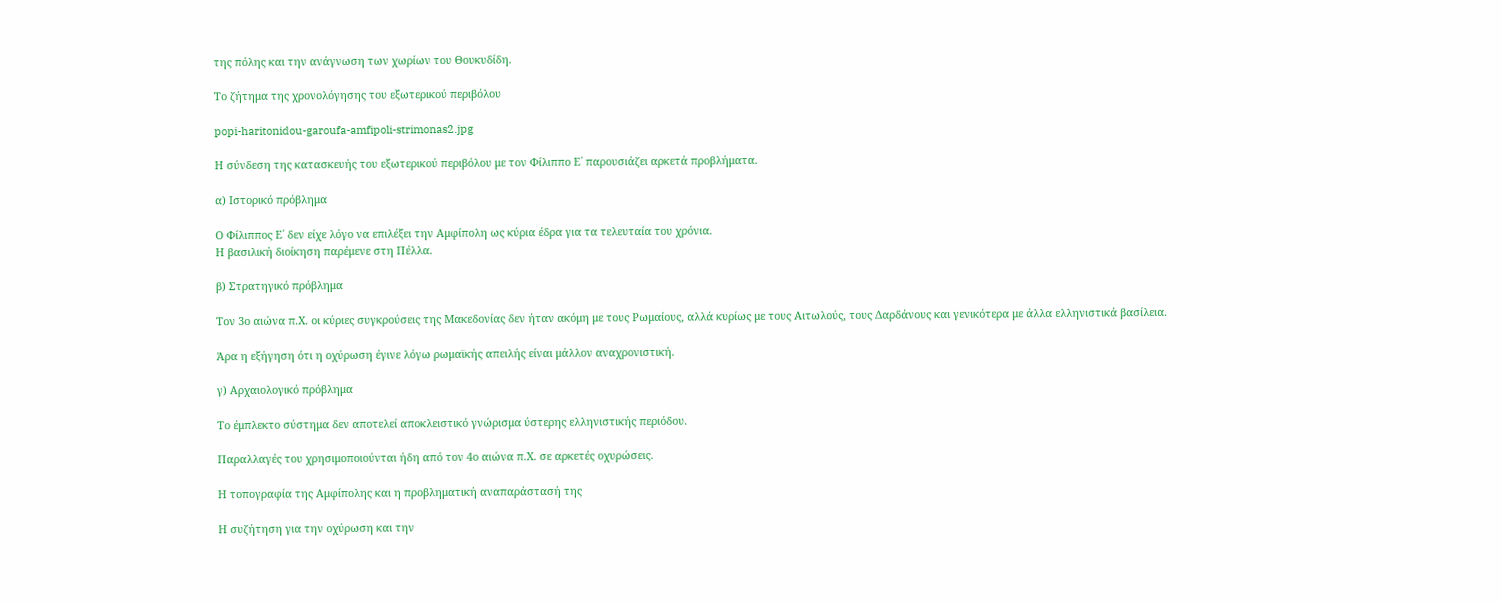της πόλης και την ανάγνωση των χωρίων του Θουκυδίδη.

Το ζήτημα της χρονολόγησης του εξωτερικού περιβόλου

popi-haritonidou-garoufa-amfipoli-strimonas2.jpg

Η σύνδεση της κατασκευής του εξωτερικού περιβόλου με τον Φίλιππο Ε΄ παρουσιάζει αρκετά προβλήματα.

α) Ιστορικό πρόβλημα

Ο Φίλιππος Ε΄ δεν είχε λόγο να επιλέξει την Αμφίπολη ως κύρια έδρα για τα τελευταία του χρόνια.
Η βασιλική διοίκηση παρέμενε στη Πέλλα.

β) Στρατηγικό πρόβλημα

Τον 3ο αιώνα π.Χ. οι κύριες συγκρούσεις της Μακεδονίας δεν ήταν ακόμη με τους Ρωμαίους, αλλά κυρίως με τους Αιτωλούς, τους Δαρδάνους και γενικότερα με άλλα ελληνιστικά βασίλεια.

Άρα η εξήγηση ότι η οχύρωση έγινε λόγω ρωμαϊκής απειλής είναι μάλλον αναχρονιστική.

γ) Αρχαιολογικό πρόβλημα

Το έμπλεκτο σύστημα δεν αποτελεί αποκλειστικό γνώρισμα ύστερης ελληνιστικής περιόδου.

Παραλλαγές του χρησιμοποιούνται ήδη από τον 4ο αιώνα π.Χ. σε αρκετές οχυρώσεις.

Η τοπογραφία της Αμφίπολης και η προβληματική αναπαράστασή της

Η συζήτηση για την οχύρωση και την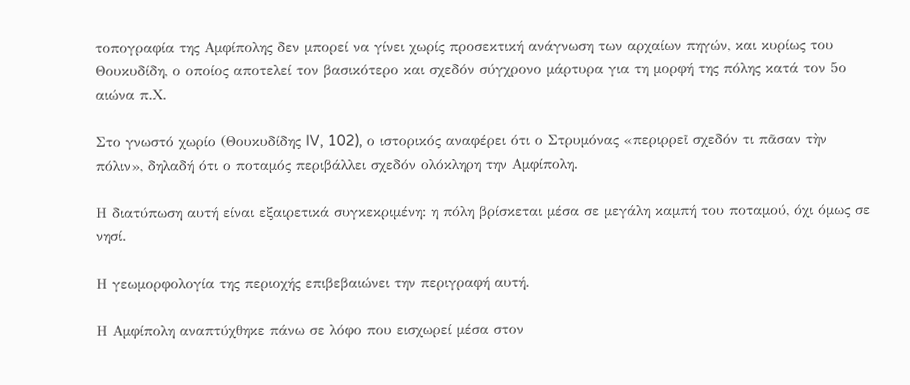τοπογραφία της Αμφίπολης δεν μπορεί να γίνει χωρίς προσεκτική ανάγνωση των αρχαίων πηγών, και κυρίως του Θουκυδίδη, ο οποίος αποτελεί τον βασικότερο και σχεδόν σύγχρονο μάρτυρα για τη μορφή της πόλης κατά τον 5ο αιώνα π.Χ.

Στο γνωστό χωρίο (Θουκυδίδης IV, 102), ο ιστορικός αναφέρει ότι ο Στρυμόνας «περιρρεῖ σχεδόν τι πᾶσαν τὴν πόλιν», δηλαδή ότι ο ποταμός περιβάλλει σχεδόν ολόκληρη την Αμφίπολη.

Η διατύπωση αυτή είναι εξαιρετικά συγκεκριμένη: η πόλη βρίσκεται μέσα σε μεγάλη καμπή του ποταμού, όχι όμως σε νησί.

Η γεωμορφολογία της περιοχής επιβεβαιώνει την περιγραφή αυτή.

Η Αμφίπολη αναπτύχθηκε πάνω σε λόφο που εισχωρεί μέσα στον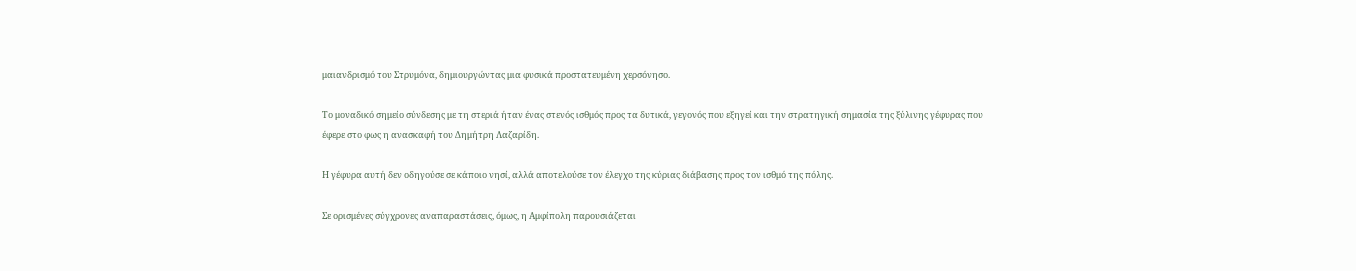μαιανδρισμό του Στρυμόνα, δημιουργώντας μια φυσικά προστατευμένη χερσόνησο.

Το μοναδικό σημείο σύνδεσης με τη στεριά ήταν ένας στενός ισθμός προς τα δυτικά, γεγονός που εξηγεί και την στρατηγική σημασία της ξύλινης γέφυρας που έφερε στο φως η ανασκαφή του Δημήτρη Λαζαρίδη.

Η γέφυρα αυτή δεν οδηγούσε σε κάποιο νησί, αλλά αποτελούσε τον έλεγχο της κύριας διάβασης προς τον ισθμό της πόλης.

Σε ορισμένες σύγχρονες αναπαραστάσεις, όμως, η Αμφίπολη παρουσιάζεται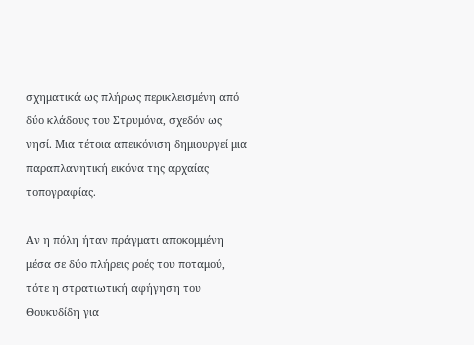σχηματικά ως πλήρως περικλεισμένη από δύο κλάδους του Στρυμόνα, σχεδόν ως νησί. Μια τέτοια απεικόνιση δημιουργεί μια παραπλανητική εικόνα της αρχαίας τοπογραφίας.

Αν η πόλη ήταν πράγματι αποκομμένη μέσα σε δύο πλήρεις ροές του ποταμού, τότε η στρατιωτική αφήγηση του Θουκυδίδη για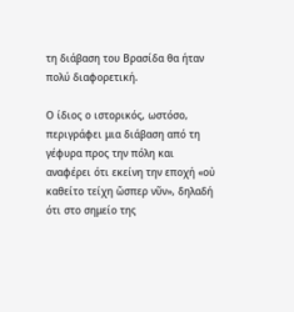τη διάβαση του Βρασίδα θα ήταν πολύ διαφορετική.

Ο ίδιος ο ιστορικός, ωστόσο, περιγράφει μια διάβαση από τη γέφυρα προς την πόλη και αναφέρει ότι εκείνη την εποχή «οὐ καθείτο τείχη ὥσπερ νῦν», δηλαδή ότι στο σημείο της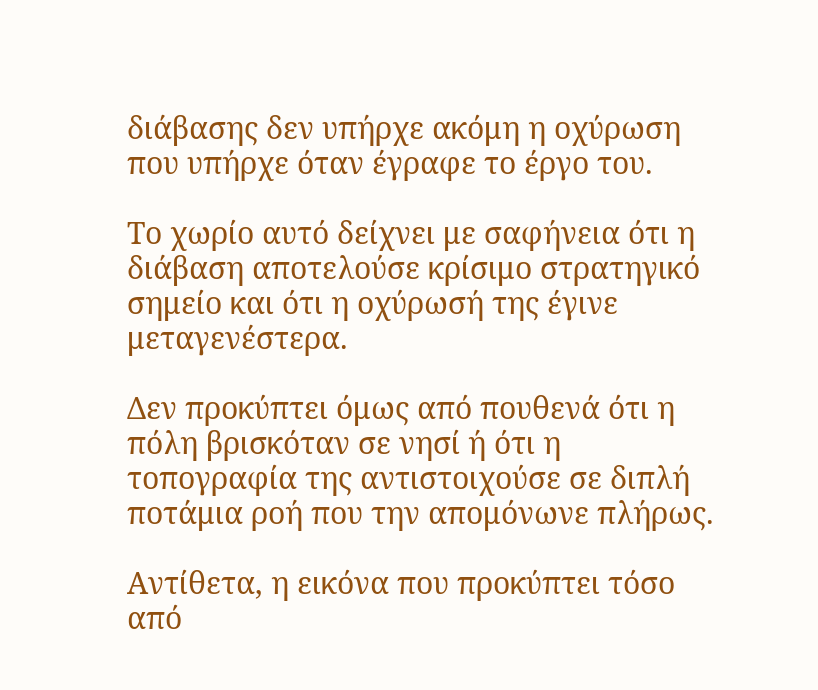διάβασης δεν υπήρχε ακόμη η οχύρωση που υπήρχε όταν έγραφε το έργο του.

Το χωρίο αυτό δείχνει με σαφήνεια ότι η διάβαση αποτελούσε κρίσιμο στρατηγικό σημείο και ότι η οχύρωσή της έγινε μεταγενέστερα.

Δεν προκύπτει όμως από πουθενά ότι η πόλη βρισκόταν σε νησί ή ότι η τοπογραφία της αντιστοιχούσε σε διπλή ποτάμια ροή που την απομόνωνε πλήρως.

Αντίθετα, η εικόνα που προκύπτει τόσο από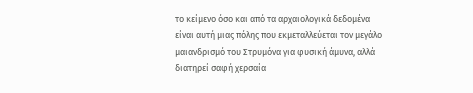το κείμενο όσο και από τα αρχαιολογικά δεδομένα είναι αυτή μιας πόλης που εκμεταλλεύεται τον μεγάλο μαιανδρισμό του Στρυμόνα για φυσική άμυνα, αλλά διατηρεί σαφή χερσαία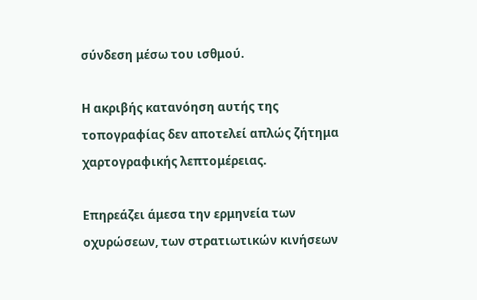σύνδεση μέσω του ισθμού.

Η ακριβής κατανόηση αυτής της τοπογραφίας δεν αποτελεί απλώς ζήτημα χαρτογραφικής λεπτομέρειας.

Επηρεάζει άμεσα την ερμηνεία των οχυρώσεων, των στρατιωτικών κινήσεων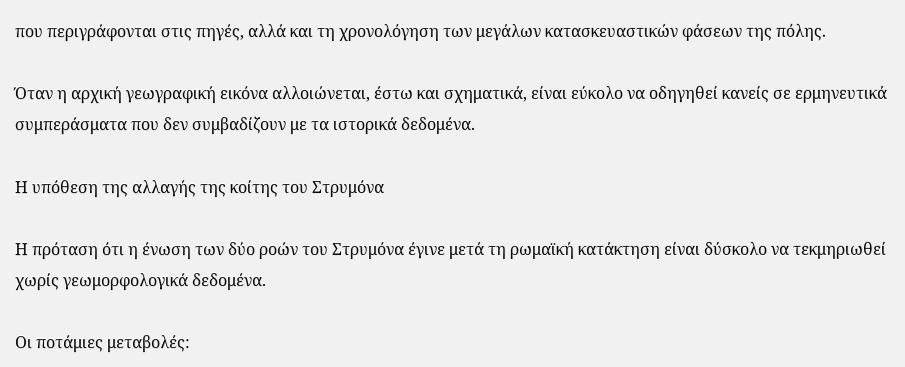που περιγράφονται στις πηγές, αλλά και τη χρονολόγηση των μεγάλων κατασκευαστικών φάσεων της πόλης.

Όταν η αρχική γεωγραφική εικόνα αλλοιώνεται, έστω και σχηματικά, είναι εύκολο να οδηγηθεί κανείς σε ερμηνευτικά συμπεράσματα που δεν συμβαδίζουν με τα ιστορικά δεδομένα.

Η υπόθεση της αλλαγής της κοίτης του Στρυμόνα

Η πρόταση ότι η ένωση των δύο ροών του Στρυμόνα έγινε μετά τη ρωμαϊκή κατάκτηση είναι δύσκολο να τεκμηριωθεί χωρίς γεωμορφολογικά δεδομένα.

Οι ποτάμιες μεταβολές: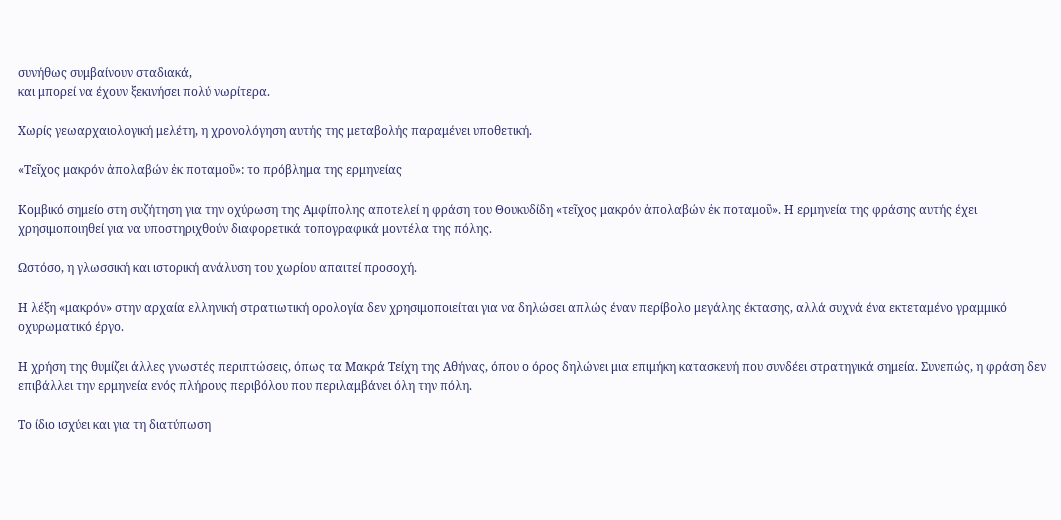συνήθως συμβαίνουν σταδιακά,
και μπορεί να έχουν ξεκινήσει πολύ νωρίτερα.

Χωρίς γεωαρχαιολογική μελέτη, η χρονολόγηση αυτής της μεταβολής παραμένει υποθετική.

«Τεῖχος μακρόν ἀπολαβών ἐκ ποταμοῦ»: το πρόβλημα της ερμηνείας

Κομβικό σημείο στη συζήτηση για την οχύρωση της Αμφίπολης αποτελεί η φράση του Θουκυδίδη «τεῖχος μακρόν ἀπολαβών ἐκ ποταμοῦ». Η ερμηνεία της φράσης αυτής έχει χρησιμοποιηθεί για να υποστηριχθούν διαφορετικά τοπογραφικά μοντέλα της πόλης.

Ωστόσο, η γλωσσική και ιστορική ανάλυση του χωρίου απαιτεί προσοχή.

Η λέξη «μακρόν» στην αρχαία ελληνική στρατιωτική ορολογία δεν χρησιμοποιείται για να δηλώσει απλώς έναν περίβολο μεγάλης έκτασης, αλλά συχνά ένα εκτεταμένο γραμμικό οχυρωματικό έργο.

Η χρήση της θυμίζει άλλες γνωστές περιπτώσεις, όπως τα Μακρά Τείχη της Αθήνας, όπου ο όρος δηλώνει μια επιμήκη κατασκευή που συνδέει στρατηγικά σημεία. Συνεπώς, η φράση δεν επιβάλλει την ερμηνεία ενός πλήρους περιβόλου που περιλαμβάνει όλη την πόλη.

Το ίδιο ισχύει και για τη διατύπωση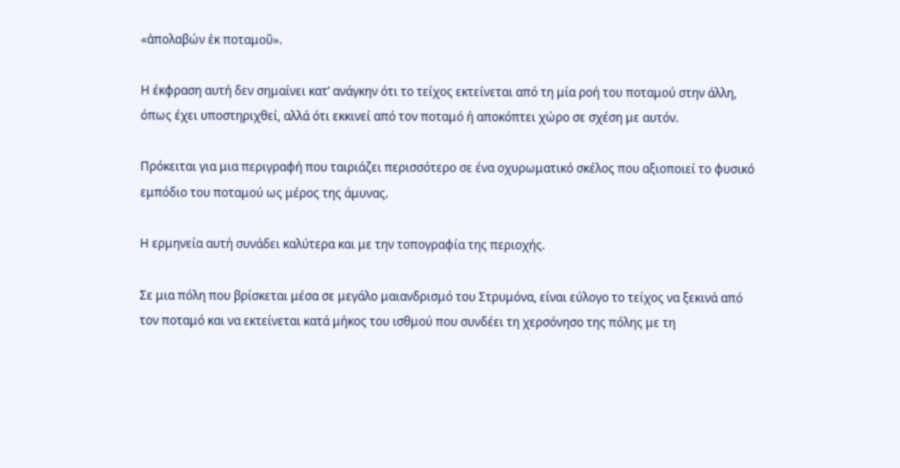«ἀπολαβών ἐκ ποταμοῦ».

Η έκφραση αυτή δεν σημαίνει κατ’ ανάγκην ότι το τείχος εκτείνεται από τη μία ροή του ποταμού στην άλλη, όπως έχει υποστηριχθεί, αλλά ότι εκκινεί από τον ποταμό ή αποκόπτει χώρο σε σχέση με αυτόν.

Πρόκειται για μια περιγραφή που ταιριάζει περισσότερο σε ένα οχυρωματικό σκέλος που αξιοποιεί το φυσικό εμπόδιο του ποταμού ως μέρος της άμυνας.

Η ερμηνεία αυτή συνάδει καλύτερα και με την τοπογραφία της περιοχής.

Σε μια πόλη που βρίσκεται μέσα σε μεγάλο μαιανδρισμό του Στρυμόνα, είναι εύλογο το τείχος να ξεκινά από τον ποταμό και να εκτείνεται κατά μήκος του ισθμού που συνδέει τη χερσόνησο της πόλης με τη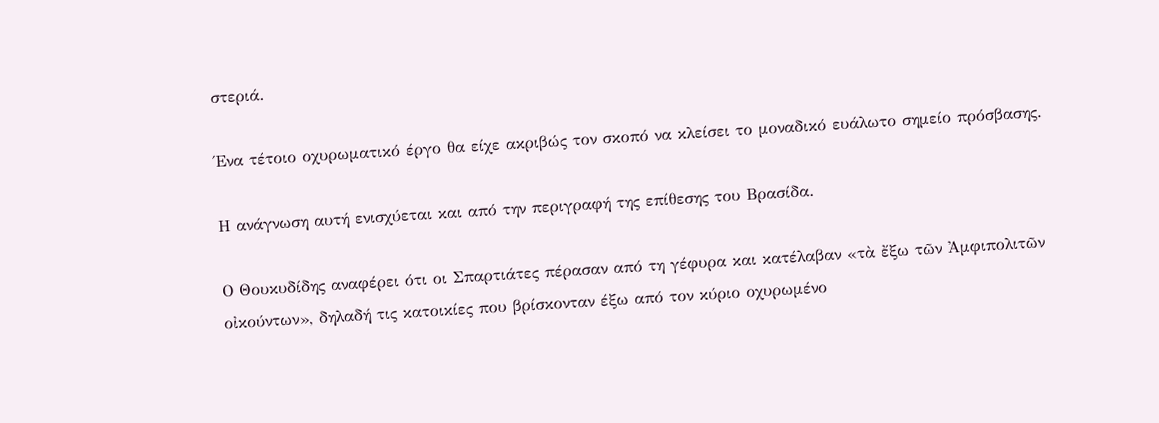στεριά.

Ένα τέτοιο οχυρωματικό έργο θα είχε ακριβώς τον σκοπό να κλείσει το μοναδικό ευάλωτο σημείο πρόσβασης.

Η ανάγνωση αυτή ενισχύεται και από την περιγραφή της επίθεσης του Βρασίδα.

Ο Θουκυδίδης αναφέρει ότι οι Σπαρτιάτες πέρασαν από τη γέφυρα και κατέλαβαν «τὰ ἔξω τῶν Ἀμφιπολιτῶν οἰκούντων», δηλαδή τις κατοικίες που βρίσκονταν έξω από τον κύριο οχυρωμένο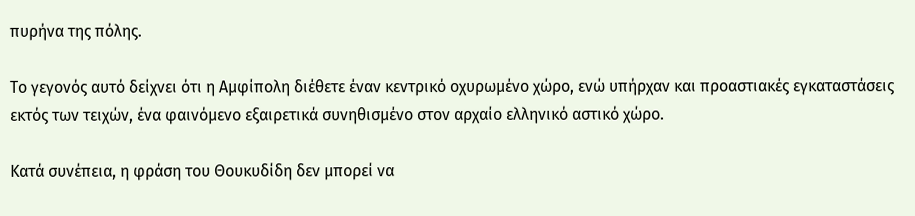πυρήνα της πόλης.

Το γεγονός αυτό δείχνει ότι η Αμφίπολη διέθετε έναν κεντρικό οχυρωμένο χώρο, ενώ υπήρχαν και προαστιακές εγκαταστάσεις εκτός των τειχών, ένα φαινόμενο εξαιρετικά συνηθισμένο στον αρχαίο ελληνικό αστικό χώρο.

Κατά συνέπεια, η φράση του Θουκυδίδη δεν μπορεί να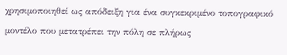χρησιμοποιηθεί ως απόδειξη για ένα συγκεκριμένο τοπογραφικό μοντέλο που μετατρέπει την πόλη σε πλήρως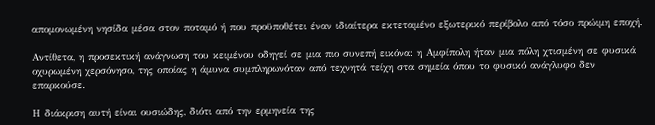απομονωμένη νησίδα μέσα στον ποταμό ή που προϋποθέτει έναν ιδιαίτερα εκτεταμένο εξωτερικό περίβολο από τόσο πρώιμη εποχή.

Αντίθετα, η προσεκτική ανάγνωση του κειμένου οδηγεί σε μια πιο συνεπή εικόνα: η Αμφίπολη ήταν μια πόλη χτισμένη σε φυσικά οχυρωμένη χερσόνησο, της οποίας η άμυνα συμπληρωνόταν από τεχνητά τείχη στα σημεία όπου το φυσικό ανάγλυφο δεν επαρκούσε.

Η διάκριση αυτή είναι ουσιώδης, διότι από την ερμηνεία της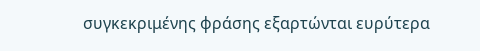συγκεκριμένης φράσης εξαρτώνται ευρύτερα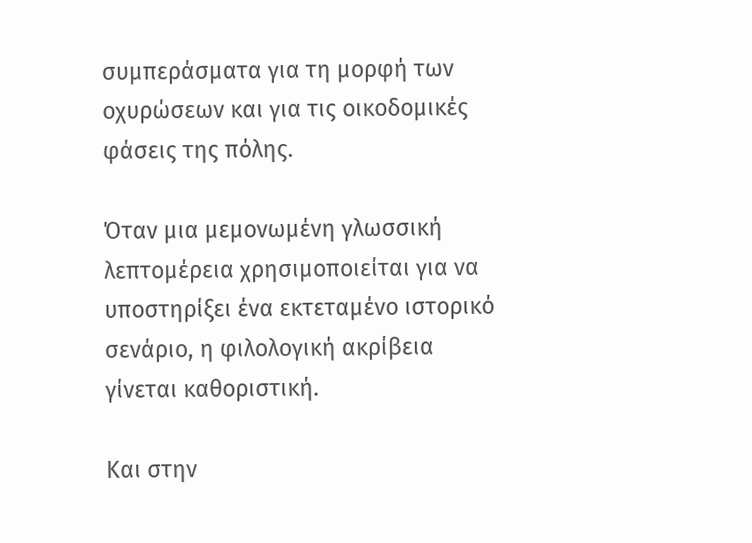συμπεράσματα για τη μορφή των οχυρώσεων και για τις οικοδομικές φάσεις της πόλης.

Όταν μια μεμονωμένη γλωσσική λεπτομέρεια χρησιμοποιείται για να υποστηρίξει ένα εκτεταμένο ιστορικό σενάριο, η φιλολογική ακρίβεια γίνεται καθοριστική.

Και στην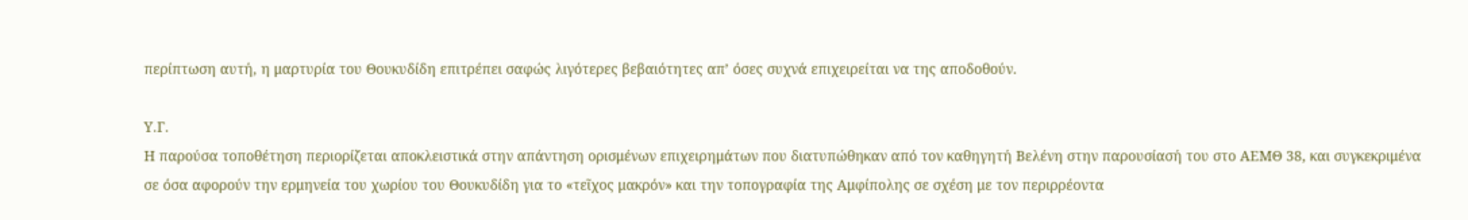περίπτωση αυτή, η μαρτυρία του Θουκυδίδη επιτρέπει σαφώς λιγότερες βεβαιότητες απ’ όσες συχνά επιχειρείται να της αποδοθούν.

Υ.Γ.
Η παρούσα τοποθέτηση περιορίζεται αποκλειστικά στην απάντηση ορισμένων επιχειρημάτων που διατυπώθηκαν από τον καθηγητή Βελένη στην παρουσίασή του στο ΑΕΜΘ 38, και συγκεκριμένα σε όσα αφορούν την ερμηνεία του χωρίου του Θουκυδίδη για το «τεῖχος μακρόν» και την τοπογραφία της Αμφίπολης σε σχέση με τον περιρρέοντα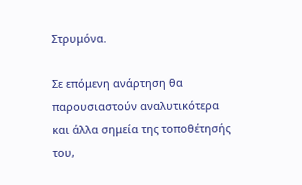Στρυμόνα.

Σε επόμενη ανάρτηση θα παρουσιαστούν αναλυτικότερα και άλλα σημεία της τοποθέτησής του,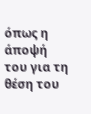όπως η άποψή του για τη θέση του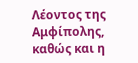Λέοντος της Αμφίπολης, καθώς και η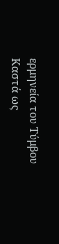ερμηνεία του Τύμβου Καστά ως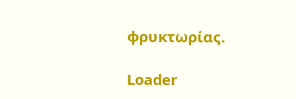φρυκτωρίας.

Loader